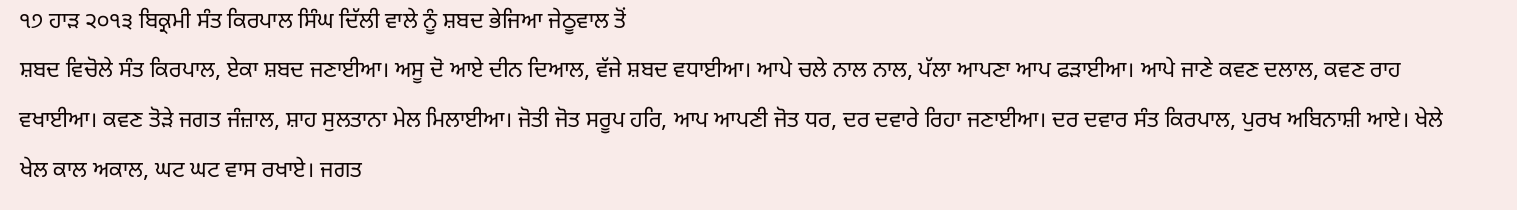੧੭ ਹਾੜ ੨੦੧੩ ਬਿਕ੍ਰਮੀ ਸੰਤ ਕਿਰਪਾਲ ਸਿੰਘ ਦਿੱਲੀ ਵਾਲੇ ਨੂੰ ਸ਼ਬਦ ਭੇਜਿਆ ਜੇਠੂਵਾਲ ਤੋਂ
ਸ਼ਬਦ ਵਿਚੋਲੇ ਸੰਤ ਕਿਰਪਾਲ, ਏਕਾ ਸ਼ਬਦ ਜਣਾਈਆ। ਅਸੂ ਦੋ ਆਏ ਦੀਨ ਦਿਆਲ, ਵੱਜੇ ਸ਼ਬਦ ਵਧਾਈਆ। ਆਪੇ ਚਲੇ ਨਾਲ ਨਾਲ, ਪੱਲਾ ਆਪਣਾ ਆਪ ਫੜਾਈਆ। ਆਪੇ ਜਾਣੇ ਕਵਣ ਦਲਾਲ, ਕਵਣ ਰਾਹ ਵਖਾਈਆ। ਕਵਣ ਤੋੜੇ ਜਗਤ ਜੰਜ਼ਾਲ, ਸ਼ਾਹ ਸੁਲਤਾਨਾ ਮੇਲ ਮਿਲਾਈਆ। ਜੋਤੀ ਜੋਤ ਸਰੂਪ ਹਰਿ, ਆਪ ਆਪਣੀ ਜੋਤ ਧਰ, ਦਰ ਦਵਾਰੇ ਰਿਹਾ ਜਣਾਈਆ। ਦਰ ਦਵਾਰ ਸੰਤ ਕਿਰਪਾਲ, ਪੁਰਖ ਅਬਿਨਾਸ਼ੀ ਆਏ। ਖੇਲੇ ਖੇਲ ਕਾਲ ਅਕਾਲ, ਘਟ ਘਟ ਵਾਸ ਰਖਾਏ। ਜਗਤ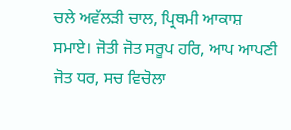ਚਲੇ ਅਵੱਲੜੀ ਚਾਲ, ਪ੍ਰਿਥਮੀ ਆਕਾਸ਼ ਸਮਾਏ। ਜੋਤੀ ਜੋਤ ਸਰੂਪ ਹਰਿ, ਆਪ ਆਪਣੀ ਜੋਤ ਧਰ, ਸਚ ਵਿਚੋਲਾ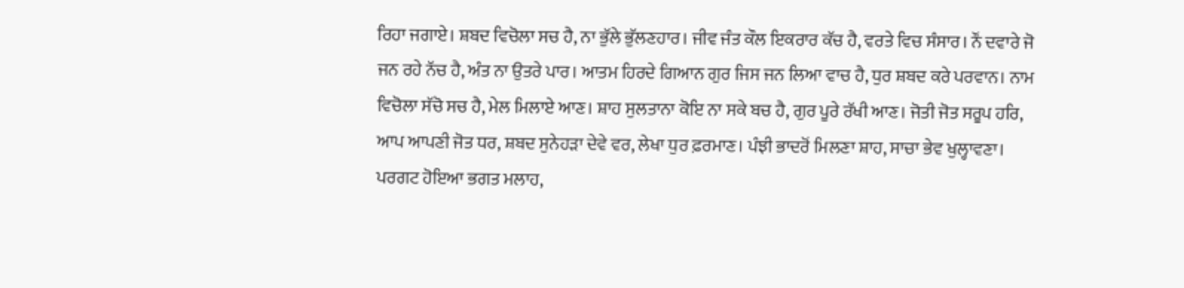ਰਿਹਾ ਜਗਾਏ। ਸ਼ਬਦ ਵਿਚੋਲਾ ਸਚ ਹੈ, ਨਾ ਭੁੱਲੇ ਭੁੱਲਣਹਾਰ। ਜੀਵ ਜੰਤ ਕੌਲ ਇਕਰਾਰ ਕੱਚ ਹੈ, ਵਰਤੇ ਵਿਚ ਸੰਸਾਰ। ਨੌਂ ਦਵਾਰੇ ਜੋ ਜਨ ਰਹੇ ਨੱਚ ਹੈ, ਅੰਤ ਨਾ ਉਤਰੇ ਪਾਰ। ਆਤਮ ਹਿਰਦੇ ਗਿਆਨ ਗੁਰ ਜਿਸ ਜਨ ਲਿਆ ਵਾਚ ਹੈ, ਧੁਰ ਸ਼ਬਦ ਕਰੇ ਪਰਵਾਨ। ਨਾਮ ਵਿਚੋਲਾ ਸੱਚੋ ਸਚ ਹੈ, ਮੇਲ ਮਿਲਾਏ ਆਣ। ਸ਼ਾਹ ਸੁਲਤਾਨਾ ਕੋਇ ਨਾ ਸਕੇ ਬਚ ਹੈ, ਗੁਰ ਪੂਰੇ ਰੱਖੀ ਆਣ। ਜੋਤੀ ਜੋਤ ਸਰੂਪ ਹਰਿ, ਆਪ ਆਪਣੀ ਜੋਤ ਧਰ, ਸ਼ਬਦ ਸੁਨੇਹੜਾ ਦੇਵੇ ਵਰ, ਲੇਖਾ ਧੁਰ ਫ਼ਰਮਾਣ। ਪੰਝੀ ਭਾਦਰੋਂ ਮਿਲਣਾ ਸ਼ਾਹ, ਸਾਚਾ ਭੇਵ ਖੁਲ੍ਹਾਵਣਾ। ਪਰਗਟ ਹੋਇਆ ਭਗਤ ਮਲਾਹ,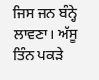ਜਿਸ ਜਨ ਬੰਨ੍ਹੇ ਲਾਵਣਾ। ਅੱਸੂ ਤਿੰਨ ਪਕੜੇ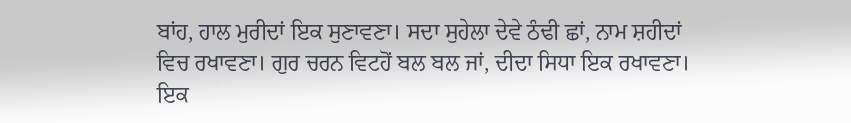ਬਾਂਹ, ਹਾਲ ਮੁਰੀਦਾਂ ਇਕ ਸੁਣਾਵਣਾ। ਸਦਾ ਸੁਹੇਲਾ ਦੇਵੇ ਠੰਢੀ ਛਾਂ, ਨਾਮ ਸ਼ਹੀਦਾਂ ਵਿਚ ਰਖਾਵਣਾ। ਗੁਰ ਚਰਨ ਵਿਟਹੋਂ ਬਲ ਬਲ ਜਾਂ, ਦੀਦਾ ਸਿਧਾ ਇਕ ਰਖਾਵਣਾ। ਇਕ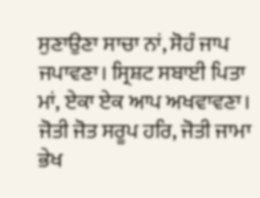ਸੁਣਾਉਣਾ ਸਾਚਾ ਨਾਂ, ਸੋਹੰ ਜਾਪ ਜਪਾਵਣਾ। ਸ੍ਰਿਸ਼ਟ ਸਬਾਈ ਪਿਤਾ ਮਾਂ, ਏਕਾ ਏਕ ਆਪ ਅਖਵਾਵਣਾ। ਜੋਤੀ ਜੋਤ ਸਰੂਪ ਹਰਿ, ਜੋਤੀ ਜਾਮਾ ਭੇਖ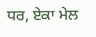ਧਰ, ਏਕਾ ਮੇਲ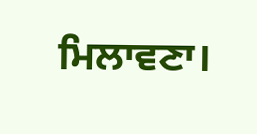ਮਿਲਾਵਣਾ।